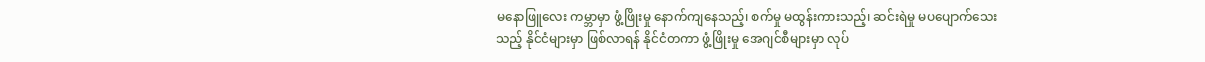မနောဖြူလေး ကမ္ဘာမှာ ဖွံ့ဖြိုးမှု နောက်ကျနေသည့်၊ စက်မှု မထွန်းကားသည့်၊ ဆင်းရဲမှု မပပျောက်သေးသည့် နိုင်ငံများမှာ ဖြစ်လာရန် နိုင်ငံတကာ ဖွံ့ဖြိုးမှု အေဂျင်စီများမှာ လုပ်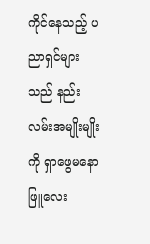ကိုင်နေသည့် ပညာရှင်များသည် နည်းလမ်းအမျိုးမျိုးကို ရှာဖွေမနောဖြူလေး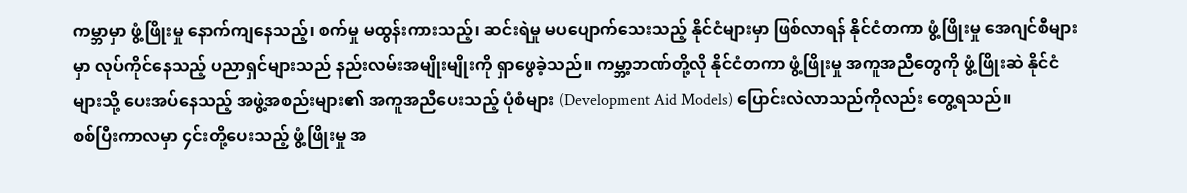ကမ္ဘာမှာ ဖွံ့ဖြိုးမှု နောက်ကျနေသည့်၊ စက်မှု မထွန်းကားသည့်၊ ဆင်းရဲမှု မပပျောက်သေးသည့် နိုင်ငံများမှာ ဖြစ်လာရန် နိုင်ငံတကာ ဖွံ့ဖြိုးမှု အေဂျင်စီများမှာ လုပ်ကိုင်နေသည့် ပညာရှင်များသည် နည်းလမ်းအမျိုးမျိုးကို ရှာဖွေခဲ့သည်။ ကမ္ဘာ့ဘဏ်တို့လို နိုင်ငံတကာ ဖွံ့ဖြိုးမှု အကူအညီတွေကို ဖွံ့ဖြိုးဆဲ နိုင်ငံများသို့ ပေးအပ်နေသည့် အဖွဲ့အစည်းများ၏ အကူအညီပေးသည့် ပုံစံများ (Development Aid Models) ပြောင်းလဲလာသည်ကိုလည်း တွေ့ရသည်။
စစ်ပြီးကာလမှာ ၄င်းတို့ပေးသည့် ဖွံ့ဖြိုးမှု အ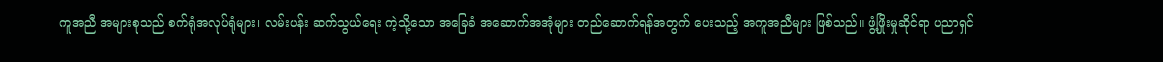ကူအညီ အများစုသည် စက်ရုံအလုပ်ရုံများ၊ လမ်းပန်း ဆက်သွယ်ရေး ကဲ့သို့သော အခြေခံ အဆောက်အအုံများ တည်ဆောက်ရန်အတွက် ပေးသည့် အကူအညီများ ဖြစ်သည်။ ဖွံ့ဖြိုးမှုဆိုင်ရာ ပညာရှင်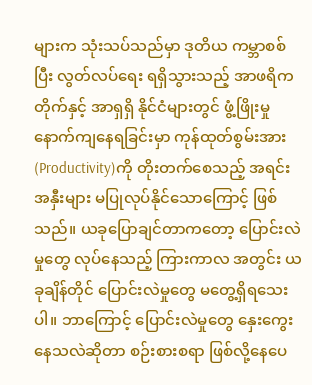များက သုံးသပ်သည်မှာ ဒုတိယ ကမ္ဘာစစ်ပြီး လွတ်လပ်ရေး ရရှိသွားသည့် အာဖရိကတိုက်နှင့် အာရှရှိ နိုင်ငံများတွင် ဖွံ့ဖြိုးမှု နောက်ကျနေရခြင်းမှာ ကုန်ထုတ်စွမ်းအား (Productivity)ကို တိုးတက်စေသည့် အရင်းအနှီးများ မပြုလုပ်နိုင်သောကြောင့် ဖြစ်သည်။ ယခုပြောချင်တာကတော့ ပြောင်းလဲမှုတွေ လုပ်နေသည့် ကြားကာလ အတွင်း ယခုချိန်တိုင် ပြောင်းလဲမှုတွေ မတွေ့ရှိရသေးပါ။ ဘာကြောင့် ပြောင်းလဲမှုတွေ နှေးကွေးနေသလဲဆိုတာ စဉ်းစားစရာ ဖြစ်လို့နေပေ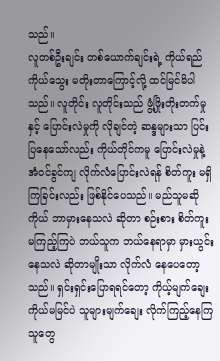သည်။
လူတစ်ဦးချင်း တစ်ယောက်ချင်းရဲ့ ကိုယ်ရည်ကိုယ်သွေး မတိုးတာကြောင့်လို့ ထင်မြင်မိပါသည်။ လူတိုင်း လူတိုင်းသည် ဖွံ့ဖြိုးတိုးတက်မှုနှင့် ပြောင်းလဲမှုကို လိုချင်တဲ့ ဆန္ဒများသာ ပြင်းပြနေသော်လည်း ကိုယ်တိုင်ကမူ ပြောင်းလဲမှုနဲ့ အံ၀င်ခွင်ကျ လိုက်လံပြောင်းလဲရန် စိတ်ကူး မရှိကြခြင်းလည်း ဖြစ်နိုင်ပေသည်။ မည်သူမဆို ကိုယ် ဘာမှားနေသလဲ ဆိုတာ စဉ်းစား စိတ်ကူး မကြည့်ကြပဲ ဘယ်သူက ဘယ်နေရာမှာ မှားယွင်းနေသလဲ ဆိုတာမျိုးသာ လိုက်လံ နေပေတော့သည်။ ရှင်းရှင်းပြောရရင်တော့ ကိုယ့်မျက်ချေး ကိုယ်မမြင်ပဲ သူများမျက်ချေး လိုက်ကြည့်နေကြသူတွေ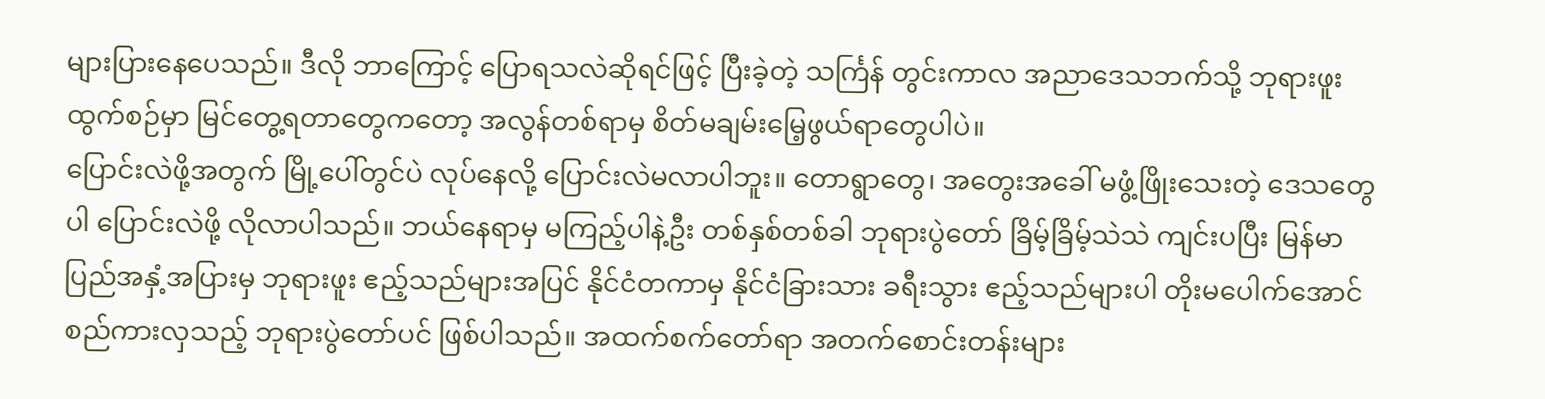များပြားနေပေသည်။ ဒီလို ဘာကြောင့် ပြောရသလဲဆိုရင်ဖြင့် ပြီးခဲ့တဲ့ သင်္ကြန် တွင်းကာလ အညာဒေသဘက်သို့ ဘုရားဖူး ထွက်စဉ်မှာ မြင်တွေ့ရတာတွေကတော့ အလွန်တစ်ရာမှ စိတ်မချမ်းမြေ့ဖွယ်ရာတွေပါပဲ။
ပြောင်းလဲဖို့အတွက် မြို့ပေါ်တွင်ပဲ လုပ်နေလို့ ပြောင်းလဲမလာပါဘူး။ တောရွာတွေ၊ အတွေးအခေါ် မဖွံ့ဖြိုးသေးတဲ့ ဒေသတွေပါ ပြောင်းလဲဖို့ လိုလာပါသည်။ ဘယ်နေရာမှ မကြည့်ပါနဲ့ဦး တစ်နှစ်တစ်ခါ ဘုရားပွဲတော် ခြိမ့်ခြိမ့်သဲသဲ ကျင်းပပြီး မြန်မာပြည်အနှံ့အပြားမှ ဘုရားဖူး ဧည့်သည်များအပြင် နိုင်ငံတကာမှ နိုင်ငံခြားသား ခရီးသွား ဧည့်သည်များပါ တိုးမပေါက်အောင် စည်ကားလှသည့် ဘုရားပွဲတော်ပင် ဖြစ်ပါသည်။ အထက်စက်တော်ရာ အတက်စောင်းတန်းများ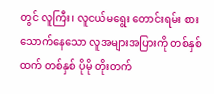တွင် လူကြီး၊ လူငယ်မရွေး တောင်းရမ်း စားသောက်နေသော လူအများအပြားကို တစ်နှစ်ထက် တစ်နှစ် ပိုမို တိုးတက်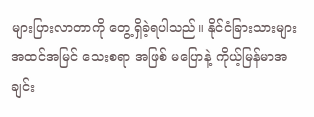များပြားလာတာကို တွေ့ရှိခဲ့ရပါသည်။ နိုင်ငံခြားသားများ အထင်အမြင် သေးစရာ အဖြစ် မပြောနဲ့ ကိုယ့်မြန်မာအချင်း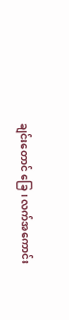ချင်းတောင် ခြေ၊ လက်အကောင်း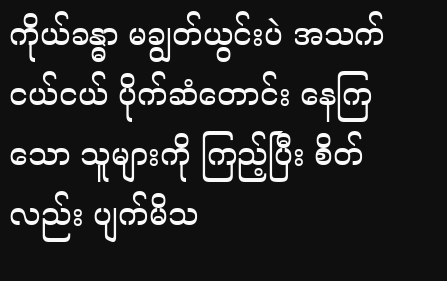ကိုယ်ခန္ဓာ မချွတ်ယွင်းပဲ အသက်ငယ်ငယ် ပိုက်ဆံတောင်း နေကြသော သူများကို ကြည့်ပြီး စိတ်လည်း ပျက်မိသ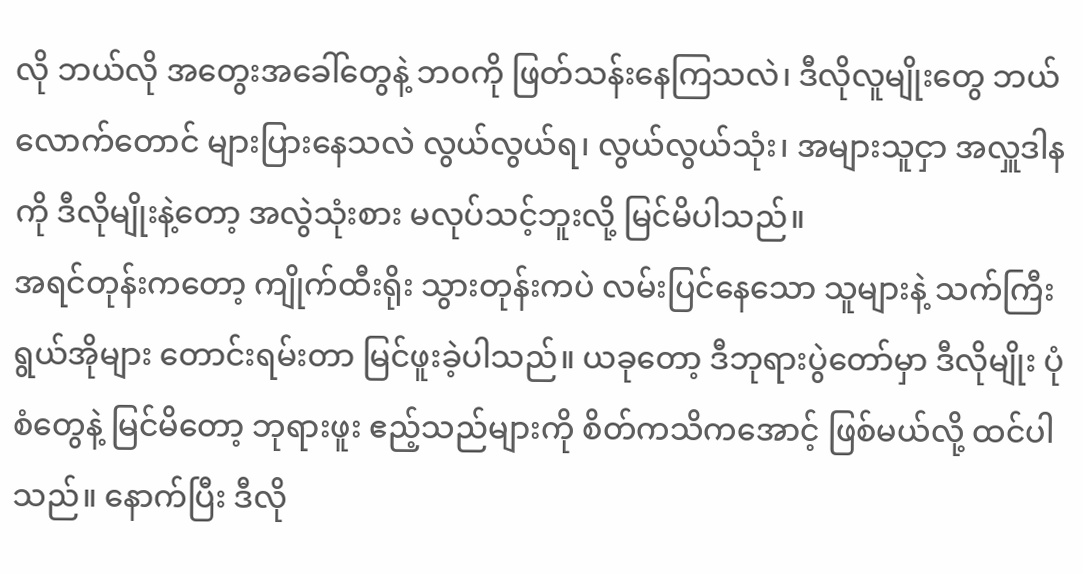လို ဘယ်လို အတွေးအခေါ်တွေနဲ့ ဘ၀ကို ဖြတ်သန်းနေကြသလဲ၊ ဒီလိုလူမျိုးတွေ ဘယ်လောက်တောင် များပြားနေသလဲ လွယ်လွယ်ရ၊ လွယ်လွယ်သုံး၊ အများသူငှာ အလှူဒါနကို ဒီလိုမျိုးနဲ့တော့ အလွဲသုံးစား မလုပ်သင့်ဘူးလို့ မြင်မိပါသည်။
အရင်တုန်းကတော့ ကျိုက်ထီးရိုး သွားတုန်းကပဲ လမ်းပြင်နေသော သူများနဲ့ သက်ကြီးရွယ်အိုများ တောင်းရမ်းတာ မြင်ဖူးခဲ့ပါသည်။ ယခုတော့ ဒီဘုရားပွဲတော်မှာ ဒီလိုမျိုး ပုံစံတွေနဲ့ မြင်မိတော့ ဘုရားဖူး ဧည့်သည်များကို စိတ်ကသိကအောင့် ဖြစ်မယ်လို့ ထင်ပါသည်။ နောက်ပြီး ဒီလို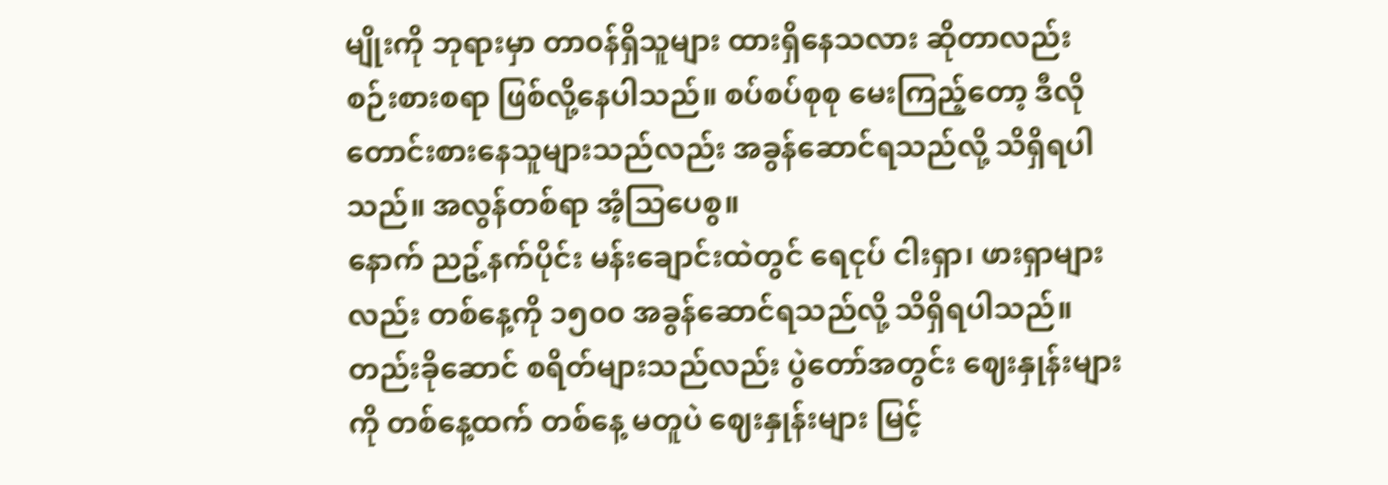မျိုးကို ဘုရားမှာ တာ၀န်ရှိသူများ ထားရှိနေသလား ဆိုတာလည်း စဉ်းစားစရာ ဖြစ်လို့နေပါသည်။ စပ်စပ်စုစု မေးကြည့်တော့ ဒီလို တောင်းစားနေသူများသည်လည်း အခွန်ဆောင်ရသည်လို့ သိရှိရပါသည်။ အလွန်တစ်ရာ အံ့သြပေစွ။
နောက် ညဥ့်နက်ပိုင်း မန်းချောင်းထဲတွင် ရေငုပ် ငါးရှာ၊ ဖားရှာများလည်း တစ်နေ့ကို ၁၅၀၀ အခွန်ဆောင်ရသည်လို့ သိရှိရပါသည်။ တည်းခိုဆောင် စရိတ်များသည်လည်း ပွဲတော်အတွင်း ဈေးနှုန်းများကို တစ်နေ့ထက် တစ်နေ့ မတူပဲ ဈေးနှုန်းများ မြင့်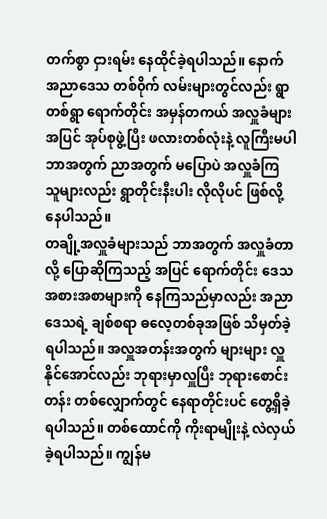တက်စွာ ငှားရမ်း နေထိုင်ခဲ့ရပါသည်။ နောက် အညာဒေသ တစ်၀ိုက် လမ်းများတွင်လည်း ရွာတစ်ရွာ ရောက်တိုင်း အမှန်တကယ် အလှူခံများအပြင် အုပ်စုဖွဲ့ပြီး ဖလားတစ်လုံးနဲ့ လူကြီးမပါ ဘာအတွက် ညာအတွက် မပြောပဲ အလှူခံကြ သူများလည်း ရွာတိုင်းနီးပါး လိုလိုပင် ဖြစ်လို့နေပါသည်။
တချို့အလှူခံများသည် ဘာအတွက် အလှူခံတာလို့ ပြောဆိုကြသည့် အပြင် ရောက်တိုင်း ဒေသ အစားအစာများကို နေကြသည်မှာလည်း အညာဒေသရဲ့ ချစ်စရာ ဓလေ့တစ်ခုအဖြစ် သိမှတ်ခဲ့ရပါသည်။ အလှူအတန်းအတွက် များများ လှူနိုင်အောင်လည်း ဘုရားမှာလှူပြီး ဘုရားစောင်းတန်း တစ်လျှောက်တွင် နေရာတိုင်းပင် တွေ့ရှိခဲ့ရပါသည်။ တစ်ထောင်ကို ကိုးရာမျိုးနဲ့ လဲလှယ်ခဲ့ရပါသည်။ ကျွန်မ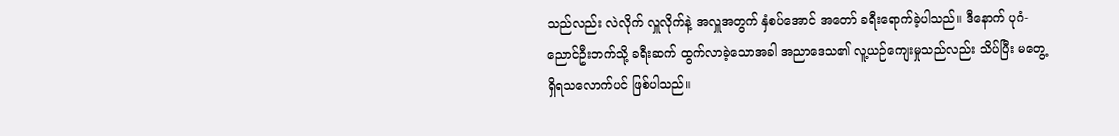သည်လည်း လဲလိုက် လှူလိုက်နဲ့ အလှူအတွက် နှံစပ်အောင် အတော် ခရီးရောက်ခဲ့ပါသည်။ ဒီနောက် ပုဂံ- ညောင်ဦးဘက်သို့ ခရီးဆက် ထွက်လာခဲ့သောအခါ အညာဒေသ၏ လူ့ယဉ်ကျေးမှုသည်လည်း သိပ်ပြီး မတွေ့ရှိရသလောက်ပင် ဖြစ်ပါသည်။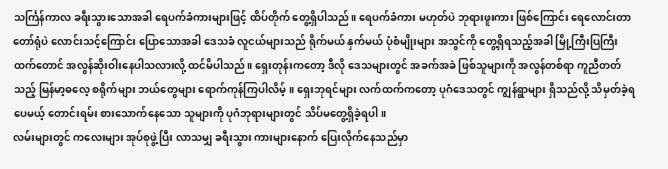သင်္ကြန်ကာလ ခရီးသွားသောအခါ ရေပက်ခံကားများဖြင့် ထိပ်တိုက် တွေ့ရှိပါသည်။ ရေပက်ခံကား မဟုတ်ပဲ ဘုရားဖူးကား ဖြစ်ကြောင်း ရေလောင်းတာ တော်ရုံပဲ လောင်းသင့်ကြောင်း ပြောသောအခါ ဒေသခံ လူငယ်များသည် ရိုက်မယ် နှက်မယ် ပုံစံမျိုးများ အသွင်ကို တွေ့ရှိရသည့်အခါ မြို့ကြီးပြကြီးထက်တောင် အလွန်ဆိုးဝါးနေပါသလားလို့ ထင်မိပါသည်။ ရှေးတုန်းကတော့ ဒီလို ဒေသများတွင် အခက်အခဲ ဖြစ်သူများကို အလွန်တစ်ရာ ကူညီတတ်သည့် မြန်မာ့ဓလေ့ စရိုက်များ ဘယ်တွေများ ရောက်ကုန်ကြပါလိမ့်။ ရှေးဘုရင်များ လက်ထက်ကတော့ ပုဂံဒေသတွင် ကျွန်ရွာများ ရှိသည်လို့ သိမှတ်ခဲ့ရပေမယ့် တောင်းရမ်း စားသောက်နေသော သူများကို ပုဂံဘုရားများတွင် သိပ်မတွေ့ရှိခဲ့ရပါ။
လမ်းများတွင် ကလေးများ အုပ်စုဖွဲ့ပြီး လာသမျှ ခရီးသွား ကားများနောက် ပြေးလိုက်နေသည်မှာ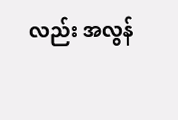လည်း အလွန်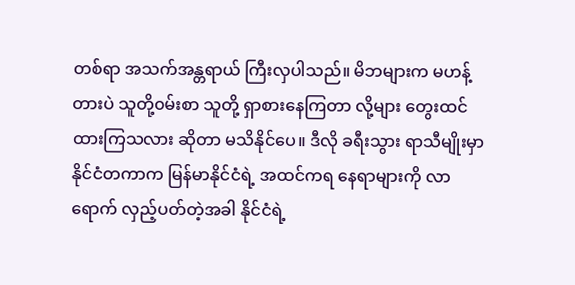တစ်ရာ အသက်အန္တရာယ် ကြီးလှပါသည်။ မိဘများက မဟန့်တားပဲ သူတို့၀မ်းစာ သူတို့ ရှာစားနေကြတာ လို့များ တွေးထင်ထားကြသလား ဆိုတာ မသိနိုင်ပေ။ ဒီလို ခရီးသွား ရာသီမျိုးမှာ နိုင်ငံတကာက မြန်မာနိုင်ငံရဲ့ အထင်ကရ နေရာများကို လာရောက် လှည့်ပတ်တဲ့အခါ နိုင်ငံရဲ့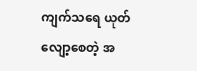ကျက်သရေ ယုတ်လျော့စေတဲ့ အ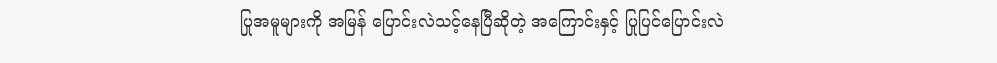ပြုအမူများကို အမြန် ပြောင်းလဲသင့်နေပြီဆိုတဲ့ အကြောင်းနှင့် ပြုပြင်ပြောင်းလဲ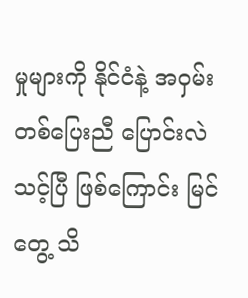မှုများကို နိုင်ငံနဲ့ အ၀ှမ်း တစ်ပြေးညီ ပြောင်းလဲသင့်ပြီ ဖြစ်ကြောင်း မြင်တွေ့ သိ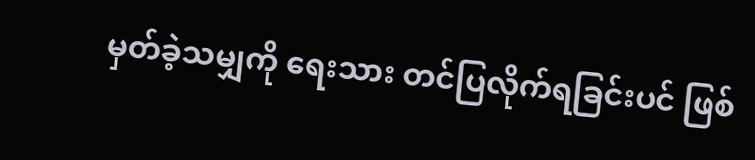မှတ်ခဲ့သမျှကို ရေးသား တင်ပြလိုက်ရခြင်းပင် ဖြစ်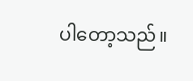ပါတော့သည်။